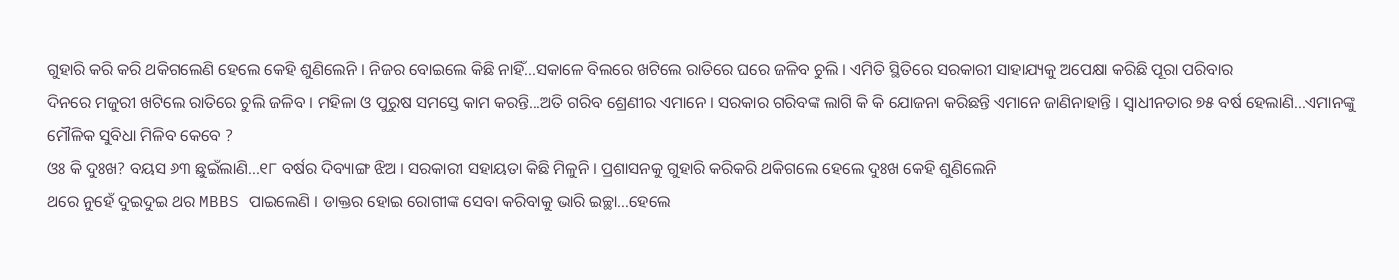ଗୁହାରି କରି କରି ଥକିଗଲେଣି ହେଲେ କେହି ଶୁଣିଲେନି । ନିଜର ବୋଇଲେ କିଛି ନାହିଁ...ସକାଳେ ବିଲରେ ଖଟିଲେ ରାତିରେ ଘରେ ଜଳିବ ଚୁଲି । ଏମିତି ସ୍ଥିତିରେ ସରକାରୀ ସାହାଯ୍ୟକୁ ଅପେକ୍ଷା କରିଛି ପୂରା ପରିବାର
ଦିନରେ ମଜୁରୀ ଖଟିଲେ ରାତିରେ ଚୁଲି ଜଳିବ । ମହିଳା ଓ ପୁରୁଷ ସମସ୍ତେ କାମ କରନ୍ତି...ଅତି ଗରିବ ଶ୍ରେଣୀର ଏମାନେ । ସରକାର ଗରିବଙ୍କ ଲାଗି କି କି ଯୋଜନା କରିଛନ୍ତି ଏମାନେ ଜାଣିନାହାନ୍ତି । ସ୍ୱାଧୀନତାର ୭୫ ବର୍ଷ ହେଲାଣି...ଏମାନଙ୍କୁ ମୌଳିକ ସୁବିଧା ମିଳିବ କେବେ ?
ଓଃ କି ଦୁଃଖ? ବୟସ ୬୩ ଛୁଇଁଲାଣି...୧୮ ବର୍ଷର ଦିବ୍ୟାଙ୍ଗ ଝିଅ । ସରକାରୀ ସହାୟତା କିଛି ମିଳୁନି । ପ୍ରଶାସନକୁ ଗୁହାରି କରିକରି ଥକିଗଲେ ହେଲେ ଦୁଃଖ କେହି ଶୁଣିଲେନି
ଥରେ ନୁହେଁ ଦୁଇଦୁଇ ଥର MBBS ପାଇଲେଣି । ଡାକ୍ତର ହୋଇ ରୋଗୀଙ୍କ ସେବା କରିବାକୁ ଭାରି ଇଚ୍ଛା...ହେଲେ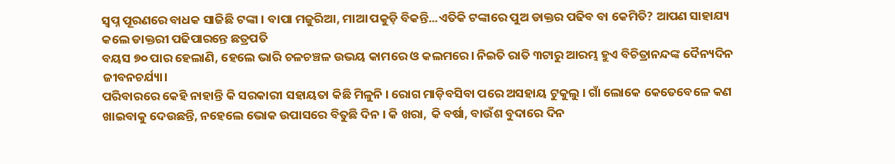ସ୍ୱପ୍ନ ପୂରଣରେ ବାଧକ ସାଜିଛି ଟଙ୍କା । ବାପା ମଜୁରିଆ, ମାଆ ପକୁଡ଼ି ବିକନ୍ତି...ଏତିକି ଟଙ୍କାରେ ପୁଅ ଡାକ୍ତର ପଢିବ ବା କେମିତି? ଆପଣ ସାହାଯ୍ୟ କଲେ ଡାକ୍ତରୀ ପଢିପାରନ୍ତେ ଛତ୍ରପତି
ବୟସ ୭୦ ପାର ହେଲାଣି, ହେଲେ ଭାରି ଚଳଚଞ୍ଚଳ ଉଭୟ କାମରେ ଓ କଲମରେ। ନିଇତି ରାତି ୩ଟାରୁ ଆରମ୍ଭ ହୁଏ ବିଚିତ୍ରାନନ୍ଦଙ୍କ ଦୈନ୍ୟଦିନ ଜୀବନଚର୍ଯ୍ୟା।
ପରିବାରରେ କେହି ନାହାନ୍ତି କି ସରକାରୀ ସହାୟତା କିଛି ମିଳୁନି । ରୋଗ ମାଡ଼ିବସିବା ପରେ ଅସହାୟ ଟୁକୁଲୁ । ଗାଁ ଲୋକେ କେତେବେଳେ କଣ ଖାଇବାକୁ ଦେଉଛନ୍ତି, ନହେଲେ ଭୋକ ଉପାସରେ ବିତୁଛି ଦିନ । କି ଖରା, କି ବର୍ଷା, ବାଉଁଶ ବୁଦାରେ ଦିନ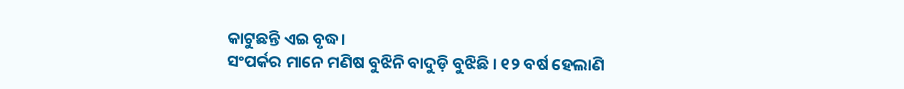କାଟୁଛନ୍ତି ଏଇ ବୃଦ୍ଧ।
ସଂପର୍କର ମାନେ ମଣିଷ ବୁଝିନି ବାଦୁଡ଼ି ବୁଝିଛି । ୧୨ ବର୍ଷ ହେଲାଣି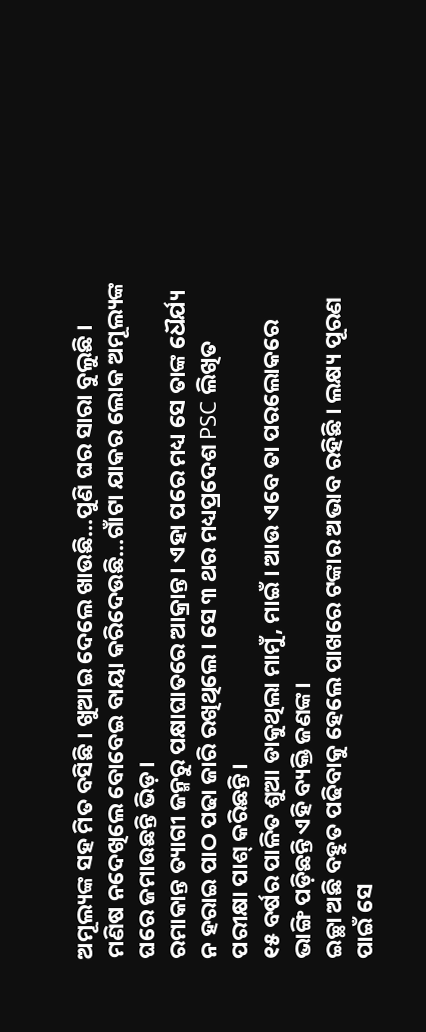ଅମୂଲ୍ୟଙ୍କ ସହ ମିତ ବସିଛି । ଖୁଆଇ ଦେଲେ ଖାଉଛି...ପୁଣି ଘର ସାରା ବୁଲୁଛି । ମଣିଷ ନଦେଖିଲେ ବୋବେଇ ବାୟା କରିଦେଉଛି...ଗାଁଟା ଯାକର ଲୋକ ଅମୂଲ୍ୟଙ୍କ ଘରେ ଜମାଉଛନ୍ତି ଭିଡ଼।
ରମାକାନ୍ତ ତ୍ୟାଗୀ ଜନ୍ମରୁ ପକ୍ଷାଘାତରେ ଆକ୍ରାନ୍ତ। ଏହା ପରେ ମଧ୍ୟ ସେ ତାଙ୍କ ଧୈର୍ଯ୍ୟ ନ ହରାଇ ପାଠ ପଢା ଜାରି ରଖିଥିଲେ। ସେ ୩ ଥର ମଧ୍ୟପ୍ରଦେଶ PSC ଲିଖିତ ପରୀକ୍ଷା ପାଶ୍ କରିଛନ୍ତି।
୧୫ ବର୍ଷର ପାଳିତ ଶୁଆ ଡାକୁଥିଲା ମାମୁଁ, ମାଇଁ । ଆଉ ଏବେ ତା ପରଲୋକରେ ଭାଙ୍ଗି ପଡ଼ିଛନ୍ତି ଏହି ବ୍ୟକ୍ତି ଜଣଙ୍କ।
ଇଚ୍ଛା ଅଛି ବହୁତ ପଢିବାକୁ ହେଲେ ପାଖରେ ଟଙ୍କାର ଅଭାବ ରହିଛି । ଲକ୍ଷ୍ୟ ପୂରଣ ପାଇଁ ସେ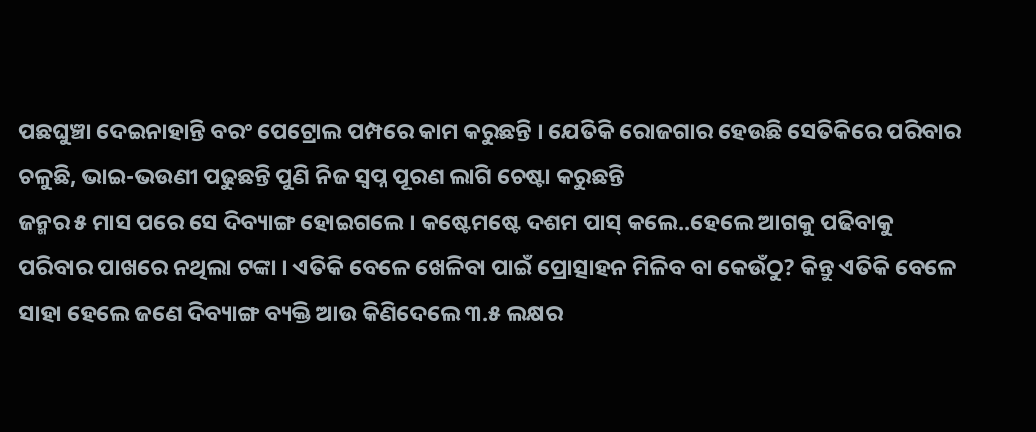ପଛଘୁଞ୍ଚା ଦେଇନାହାନ୍ତି ବରଂ ପେଟ୍ରୋଲ ପମ୍ପରେ କାମ କରୁଛନ୍ତି । ଯେତିକି ରୋଜଗାର ହେଉଛି ସେତିକିରେ ପରିବାର ଚଳୁଛି, ଭାଇ-ଭଉଣୀ ପଢୁଛନ୍ତି ପୁଣି ନିଜ ସ୍ୱପ୍ନ ପୂରଣ ଲାଗି ଚେଷ୍ଟା କରୁଛନ୍ତି
ଜନ୍ମର ୫ ମାସ ପରେ ସେ ଦିବ୍ୟାଙ୍ଗ ହୋଇଗଲେ । କଷ୍ଟେମଷ୍ଟେ ଦଶମ ପାସ୍ କଲେ..ହେଲେ ଆଗକୁ ପଢିବାକୁ ପରିବାର ପାଖରେ ନଥିଲା ଟଙ୍କା । ଏତିକି ବେଳେ ଖେଳିବା ପାଇଁ ପ୍ରୋତ୍ସାହନ ମିଳିବ ବା କେଉଁଠୁ? କିନ୍ତୁ ଏତିକି ବେଳେ ସାହା ହେଲେ ଜଣେ ଦିବ୍ୟାଙ୍ଗ ବ୍ୟକ୍ତି ଆଉ କିଣିଦେଲେ ୩.୫ ଲକ୍ଷର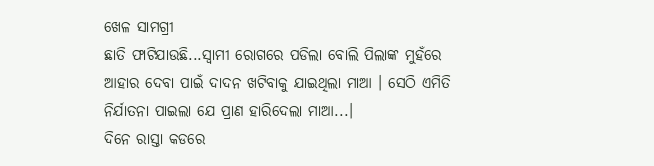ଖେଳ ସାମଗ୍ରୀ
ଛାତି ଫାଟିଯାଉଛି...ସ୍ୱାମୀ ରୋଗରେ ପଡିଲା ବୋଲି ପିଲାଙ୍କ ମୁହଁରେ ଆହାର ଦେବା ପାଇଁ ଦାଦନ ଖଟିବାକୁ ଯାଇଥିଲା ମାଆ । ସେଠି ଏମିତି ନିର୍ଯାତନା ପାଇଲା ଯେ ପ୍ରାଣ ହାରିଦେଲା ମାଆ...।
ଦିନେ ରାସ୍ତା କଡରେ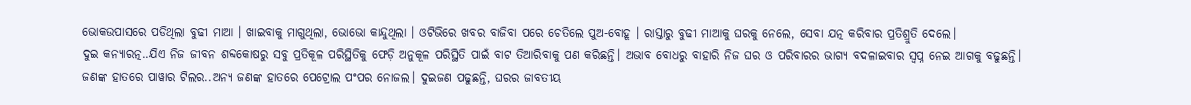ଭୋକଉପାସରେ ପଡିଥିଲା ବୁଢୀ ମାଆ । ଖାଇବାକୁ ମାଗୁଥିଲା, ଭୋଭୋ କାନ୍ଦୁଥିଲା । ଓଟିଭିରେ ଖବର ବାଜିବା ପରେ ଚେତିଲେ ପୁଅ-ବୋହୂ । ରାସ୍ତାରୁ ବୁଢୀ ମାଆକୁ ଘରକୁ ନେଲେ, ସେବା ଯତ୍ନ କରିବାର ପ୍ରତିଶ୍ରୁତି ଦେଲେ।
ଦୁଇ କନ୍ୟାରତ୍ନ..ଯିଏ ନିଜ ଜୀବନ ଶବ୍ଦକୋଷରୁ ସବୁ ପ୍ରତିକୂଳ ପରିସ୍ଥିତିକୁ ଫେଡ଼ି ଅନୁକୂଳ ପରିସ୍ଥିତି ପାଇଁ ବାଟ ତିଆରିବାକୁ ପଣ କରିଛନ୍ତି। ଅଭାବ ବୋଧରୁ ବାହାରି ନିଜ ଘର ଓ ପରିବାରର ଭାଗ୍ୟ ବଦଳାଇବାର ସ୍ୱପ୍ନ ନେଇ ଆଗକୁ ବଢୁଛନ୍ତି।
ଜଣଙ୍କ ହାତରେ ପାୱାର ଟିଲର..ଅନ୍ୟ ଜଣଙ୍କ ହାତରେ ପେଟ୍ରୋଲ ପଂପର ନୋଜଲ। ଦୁଇଜଣ ପଢୁଛନ୍ତି, ଘରର ଜାବତୀୟ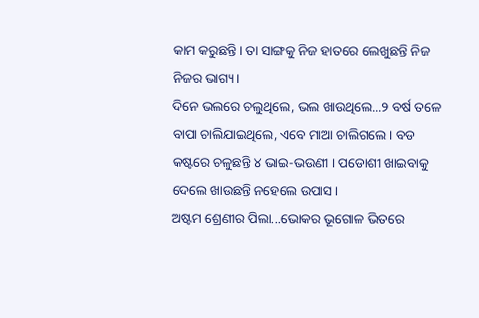କାମ କରୁଛନ୍ତି। ତା ସାଙ୍ଗକୁ ନିଜ ହାତରେ ଲେଖୁଛନ୍ତି ନିଜ ନିଜର ଭାଗ୍ୟ।
ଦିନେ ଭଲରେ ଚଲୁଥିଲେ, ଭଲ ଖାଉଥିଲେ...୨ ବର୍ଷ ତଳେ ବାପା ଚାଲିଯାଇଥିଲେ, ଏବେ ମାଆ ଚାଲିଗଲେ । ବଡ କଷ୍ଟରେ ଚଳୁଛନ୍ତି ୪ ଭାଇ-ଭଉଣୀ । ପଡୋଶୀ ଖାଇବାକୁ ଦେଲେ ଖାଉଛନ୍ତି ନହେଲେ ଉପାସ।
ଅଷ୍ଟମ ଶ୍ରେଣୀର ପିଲା...ଭୋକର ଭୂଗୋଳ ଭିତରେ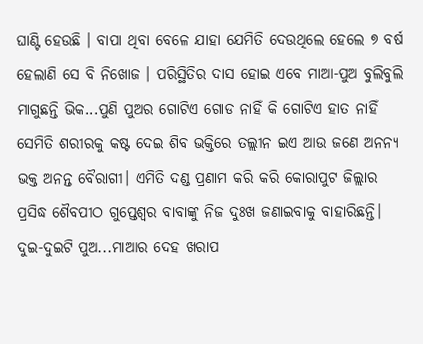ଘାଣ୍ଟି ହେଉଛି । ବାପା ଥିବା ବେଳେ ଯାହା ଯେମିତି ଦେଉଥିଲେ ହେଲେ ୭ ବର୍ଷ ହେଲାଣି ସେ ବି ନିଖୋଜ । ପରିସ୍ଥିତିର ଦାସ ହୋଇ ଏବେ ମାଆ-ପୁଅ ବୁଲିବୁଲି ମାଗୁଛନ୍ତି ଭିକ...ପୁଣି ପୁଅର ଗୋଟିଏ ଗୋଡ ନାହିଁ କି ଗୋଟିଏ ହାତ ନାହିଁ
ସେମିତି ଶରୀରକୁ କଷ୍ଟ ଦେଇ ଶିବ ଭକ୍ତିରେ ତଲ୍ଲୀନ ଇଏ ଆଉ ଜଣେ ଅନନ୍ୟ ଭକ୍ତ ଅନନ୍ତ ବୈରାଗୀ। ଏମିତି ଦଣ୍ଡ ପ୍ରଣାମ କରି କରି କୋରାପୁଟ ଜିଲ୍ଲାର ପ୍ରସିଦ୍ଧ ଶୈବପୀଠ ଗୁପ୍ତେଶ୍ୱର ବାବାଙ୍କୁ ନିଜ ଦୁଃଖ ଜଣାଇବାକୁ ବାହାରିଛନ୍ତି।
ଦୁଇ-ଦୁଇଟି ପୁଅ...ମାଆର ଦେହ ଖରାପ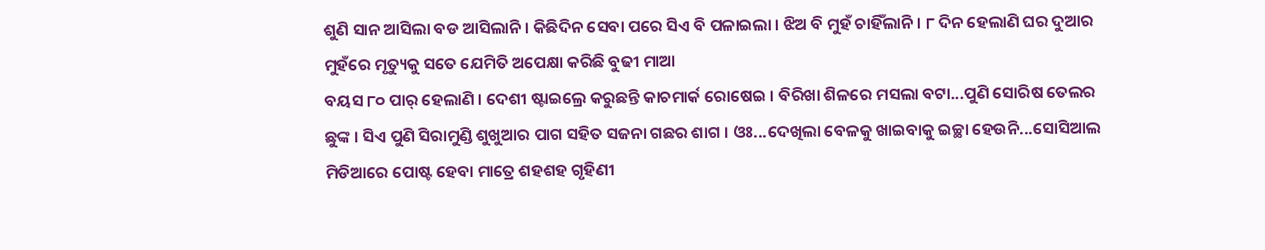ଶୁଣି ସାନ ଆସିଲା ବଡ ଆସିଲାନି । କିଛିଦିନ ସେବା ପରେ ସିଏ ବି ପଳାଇଲା । ଝିଅ ବି ମୁହଁ ଚାହିଁଲାନି । ୮ ଦିନ ହେଲାଣି ଘର ଦୁଆର ମୁହଁରେ ମୃତ୍ୟୁକୁ ସତେ ଯେମିତି ଅପେକ୍ଷା କରିଛି ବୁଢୀ ମାଆ
ବୟସ ୮୦ ପାର୍ ହେଲାଣି । ଦେଶୀ ଷ୍ଟାଇଲ୍ରେ କରୁଛନ୍ତି କାଚମାର୍କ ରୋଷେଇ । ବିରିଖା ଶିଳରେ ମସଲା ବଟା...ପୁଣି ସୋରିଷ ତେଲର ଛୁଙ୍କ । ସିଏ ପୁଣି ସିରାମୁଣ୍ଡି ଶୁଖୁଆର ପାଗ ସହିତ ସଜନା ଗଛର ଶାଗ । ଓଃ...ଦେଖିଲା ବେଳକୁ ଖାଇବାକୁ ଇଚ୍ଛା ହେଉନି...ସୋସିଆଲ ମିଡିଆରେ ପୋଷ୍ଟ ହେବା ମାତ୍ରେ ଶହଶହ ଗୃହିଣୀ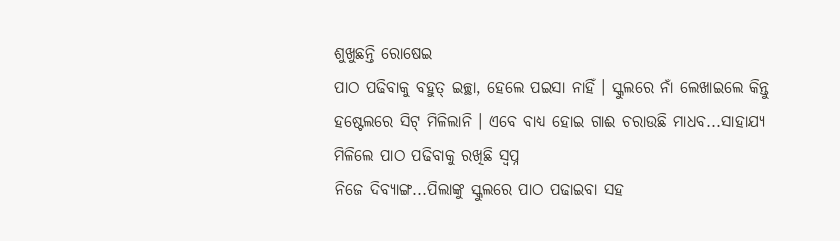ଶୁଖୁଛନ୍ତି ରୋଷେଇ
ପାଠ ପଢିବାକୁ ବହୁତ୍ ଇଚ୍ଛା, ହେଲେ ପଇସା ନାହିଁ । ସ୍କୁଲରେ ନାଁ ଲେଖାଇଲେ କିନ୍ତୁ ହଷ୍ଟେଲରେ ସିଟ୍ ମିଳିଲାନି । ଏବେ ବାଧ୍ୟ ହୋଇ ଗାଈ ଚରାଉଛି ମାଧବ...ସାହାଯ୍ୟ ମିଳିଲେ ପାଠ ପଢିବାକୁ ରଖିଛି ସ୍ୱପ୍ନ
ନିଜେ ଦିବ୍ୟାଙ୍ଗ...ପିଲାଙ୍କୁ ସ୍କୁଲରେ ପାଠ ପଢାଇବା ସହ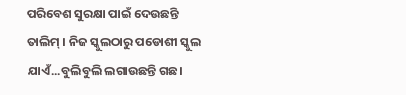ପରିବେଶ ସୁରକ୍ଷା ପାଇଁ ଦେଉଛନ୍ତି ତାଲିମ୍ । ନିଜ ସ୍କୁଲଠାରୁ ପଡୋଶୀ ସ୍କୁଲ ଯାଏଁ...ବୁଲିବୁଲି ଲଗାଉଛନ୍ତି ଗଛ।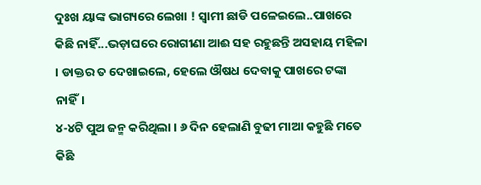ଦୁଃଖ ୟାଙ୍କ ଭାଗ୍ୟରେ ଲେଖା ! ସ୍ୱାମୀ ଛାଡି ପଳେଇଲେ..ପାଖରେ କିଛି ନାହିଁ...ଭଡ଼ାଘରେ ରୋଗୀଣା ଆଈ ସହ ରହୁଛନ୍ତି ଅସହାୟ ମହିଳା । ଡାକ୍ତର ତ ଦେଖାଇଲେ, ହେଲେ ଔଷଧ ଦେବାକୁ ପାଖରେ ଟଙ୍କା ନାହିଁ।
୪-୪ଟି ପୁଅ ଜନ୍ମ କରିଥିଲା । ୬ ଦିନ ହେଲାଣି ବୁଢୀ ମାଆ କହୁଛି ମତେ କିଛି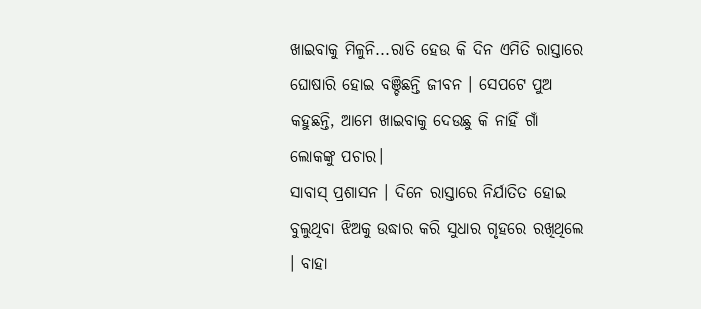ଖାଇବାକୁ ମିଳୁନି...ରାତି ହେଉ କି ଦିନ ଏମିତି ରାସ୍ତାରେ ଘୋଷାରି ହୋଇ ବଞ୍ଚିଛନ୍ତି ଜୀବନ । ସେପଟେ ପୁଅ କହୁଛନ୍ତି, ଆମେ ଖାଇବାକୁ ଦେଉଛୁ କି ନାହିଁ ଗାଁ ଲୋକଙ୍କୁ ପଚାର।
ସାବାସ୍ ପ୍ରଶାସନ । ଦିନେ ରାସ୍ତାରେ ନିର୍ଯାତିତ ହୋଇ ବୁଲୁଥିବା ଝିଅକୁ ଉଦ୍ଧାର କରି ସୁଧାର ଗୃହରେ ରଖିଥିଲେ । ବାହା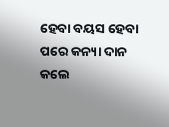ହେବା ବୟସ ହେବା ପରେ କନ୍ୟା ଦାନ କଲେ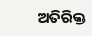ଅତିରିକ୍ତ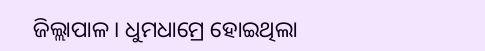ଜିଲ୍ଲାପାଳ । ଧୁମଧାମ୍ରେ ହୋଇଥିଲା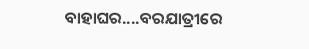ବାହାଘର....ବରଯାତ୍ରୀରେ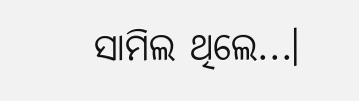ସାମିଲ ଥିଲେ...।